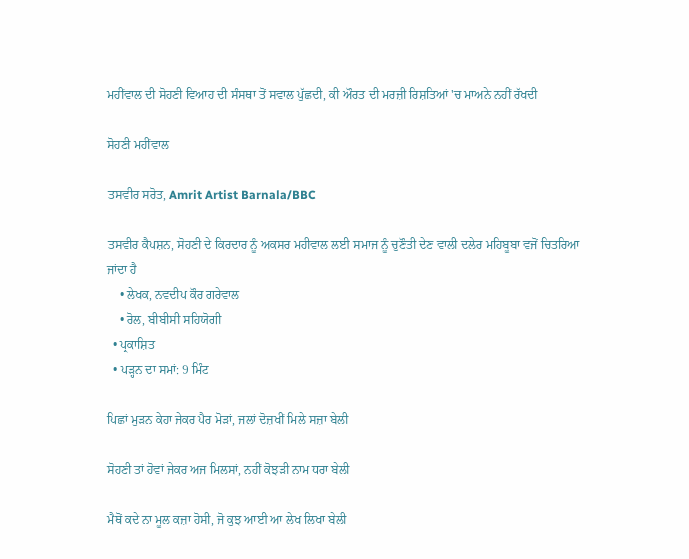ਮਹੀਂਵਾਲ ਦੀ ਸੋਹਣੀ ਵਿਆਹ ਦੀ ਸੰਸਥਾ ਤੋਂ ਸਵਾਲ ਪੁੱਛਦੀ, ਕੀ ਔਰਤ ਦੀ ਮਰਜ਼ੀ ਰਿਸ਼ਤਿਆਂ 'ਚ ਮਾਅਨੇ ਨਹੀਂ ਰੱਖਦੀ

ਸੋਹਣੀ ਮਹੀਂਵਾਲ

ਤਸਵੀਰ ਸਰੋਤ, Amrit Artist Barnala/BBC

ਤਸਵੀਰ ਕੈਪਸ਼ਨ, ਸੋਹਣੀ ਦੇ ਕਿਰਦਾਰ ਨੂੰ ਅਕਸਰ ਮਹੀਵਾਲ ਲਈ ਸਮਾਜ ਨੂੰ ਚੁਣੌਤੀ ਦੇਣ ਵਾਲੀ ਦਲੇਰ ਮਹਿਬੂਬਾ ਵਜੋਂ ਚਿਤਰਿਆ ਜਾਂਦਾ ਹੈ
    • ਲੇਖਕ, ਨਵਦੀਪ ਕੌਰ ਗਰੇਵਾਲ
    • ਰੋਲ, ਬੀਬੀਸੀ ਸਹਿਯੋਗੀ
  • ਪ੍ਰਕਾਸ਼ਿਤ
  • ਪੜ੍ਹਨ ਦਾ ਸਮਾਂ: 9 ਮਿੰਟ

ਪਿਛਾਂ ਮੁੜਨ ਕੇਹਾ ਜੇਕਰ ਪੈਰ ਮੋੜਾਂ, ਜਲਾਂ ਦੋਜ਼ਖੀਂ ਮਿਲੇ ਸਜ਼ਾ ਬੇਲੀ

ਸੋਹਣੀ ਤਾਂ ਹੋਵਾਂ ਜੇਕਰ ਅਜ ਮਿਲਸਾਂ, ਨਹੀਂ ਕੋਝੜੀ ਨਾਮ ਧਰਾ ਬੇਲੀ

ਮੈਥੋਂ ਕਦੇ ਨਾ ਮੂਲ ਕਜ਼ਾ ਹੋਸੀ, ਜੋ ਕੁਝ ਆਈ ਆ ਲੇਖ ਲਿਖਾ ਬੇਲੀ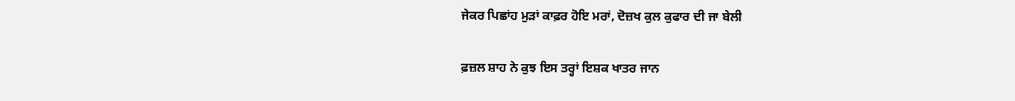ਜੇਕਰ ਪਿਛਾਂਹ ਮੁੜਾਂ ਕਾਫ਼ਰ ਹੋਇ ਮਰਾਂ, ਦੋਜ਼ਖ ਕੁਲ ਕੁਫਾਰ ਦੀ ਜਾ ਬੇਲੀ

ਫ਼ਜ਼ਲ ਸ਼ਾਹ ਨੇ ਕੁਝ ਇਸ ਤਰ੍ਹਾਂ ਇਸ਼ਕ ਖਾਤਰ ਜਾਨ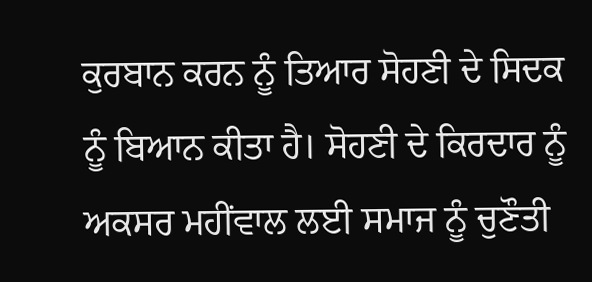ਕੁਰਬਾਨ ਕਰਨ ਨੂੰ ਤਿਆਰ ਸੋਹਣੀ ਦੇ ਸਿਦਕ ਨੂੰ ਬਿਆਨ ਕੀਤਾ ਹੈ। ਸੋਹਣੀ ਦੇ ਕਿਰਦਾਰ ਨੂੰ ਅਕਸਰ ਮਹੀਂਵਾਲ ਲਈ ਸਮਾਜ ਨੂੰ ਚੁਣੌਤੀ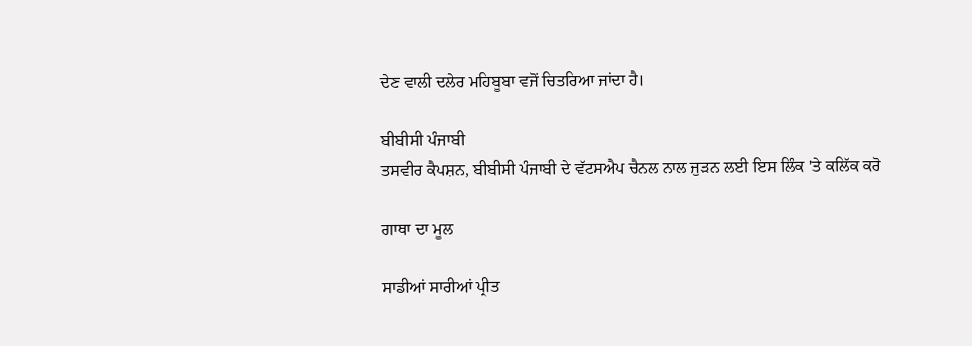ਦੇਣ ਵਾਲੀ ਦਲੇਰ ਮਹਿਬੂਬਾ ਵਜੋਂ ਚਿਤਰਿਆ ਜਾਂਦਾ ਹੈ।

ਬੀਬੀਸੀ ਪੰਜਾਬੀ
ਤਸਵੀਰ ਕੈਪਸ਼ਨ, ਬੀਬੀਸੀ ਪੰਜਾਬੀ ਦੇ ਵੱਟਸਐਪ ਚੈਨਲ ਨਾਲ ਜੁੜਨ ਲਈ ਇਸ ਲਿੰਕ 'ਤੇ ਕਲਿੱਕ ਕਰੋ

ਗਾਥਾ ਦਾ ਮੂਲ

ਸਾਡੀਆਂ ਸਾਰੀਆਂ ਪ੍ਰੀਤ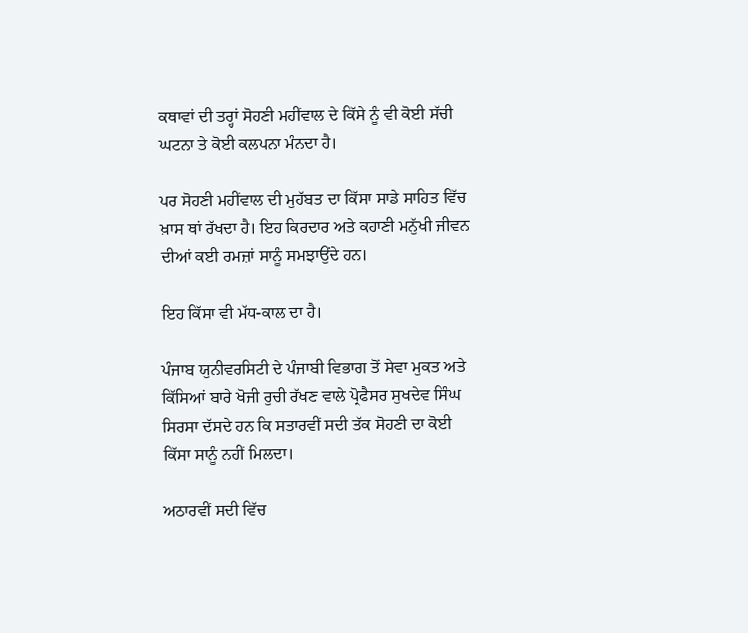ਕਥਾਵਾਂ ਦੀ ਤਰ੍ਹਾਂ ਸੋਹਣੀ ਮਹੀਂਵਾਲ ਦੇ ਕਿੱਸੇ ਨੂੰ ਵੀ ਕੋਈ ਸੱਚੀ ਘਟਨਾ ਤੇ ਕੋਈ ਕਲਪਨਾ ਮੰਨਦਾ ਹੈ।

ਪਰ ਸੋਹਣੀ ਮਹੀਂਵਾਲ ਦੀ ਮੁਹੱਬਤ ਦਾ ਕਿੱਸਾ ਸਾਡੇ ਸਾਹਿਤ ਵਿੱਚ ਖ਼ਾਸ ਥਾਂ ਰੱਖਦਾ ਹੈ। ਇਹ ਕਿਰਦਾਰ ਅਤੇ ਕਹਾਣੀ ਮਨੁੱਖੀ ਜੀਵਨ ਦੀਆਂ ਕਈ ਰਮਜ਼ਾਂ ਸਾਨੂੰ ਸਮਝਾਉਂਦੇ ਹਨ।

ਇਹ ਕਿੱਸਾ ਵੀ ਮੱਧ-ਕਾਲ ਦਾ ਹੈ।

ਪੰਜਾਬ ਯੁਨੀਵਰਸਿਟੀ ਦੇ ਪੰਜਾਬੀ ਵਿਭਾਗ ਤੋਂ ਸੇਵਾ ਮੁਕਤ ਅਤੇ ਕਿੱਸਿਆਂ ਬਾਰੇ ਖੋਜੀ ਰੁਚੀ ਰੱਖਣ ਵਾਲੇ ਪ੍ਰੋਫੈਸਰ ਸੁਖਦੇਵ ਸਿੰਘ ਸਿਰਸਾ ਦੱਸਦੇ ਹਨ ਕਿ ਸਤਾਰਵੀਂ ਸਦੀ ਤੱਕ ਸੋਹਣੀ ਦਾ ਕੋਈ ਕਿੱਸਾ ਸਾਨੂੰ ਨਹੀਂ ਮਿਲਦਾ।

ਅਠਾਰਵੀਂ ਸਦੀ ਵਿੱਚ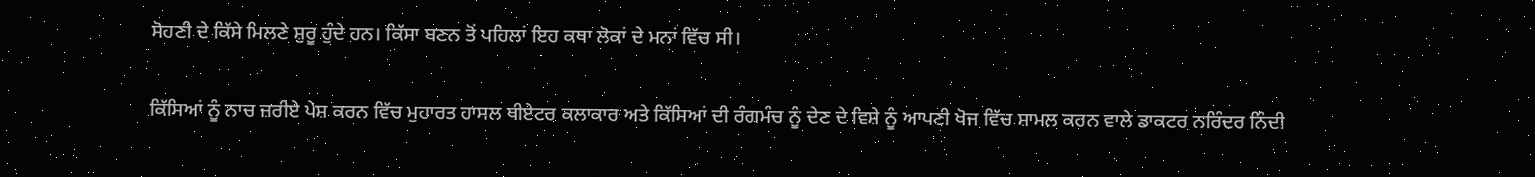ਸੋਹਣੀ ਦੇ ਕਿੱਸੇ ਮਿਲਣੇ ਸ਼ੁਰੂ ਹੁੰਦੇ ਹਨ। ਕਿੱਸਾ ਬਣਨ ਤੋਂ ਪਹਿਲਾਂ ਇਹ ਕਥਾ ਲੋਕਾਂ ਦੇ ਮਨਾਂ ਵਿੱਚ ਸੀ।

ਕਿੱਸਿਆਂ ਨੂੰ ਨਾਚ ਜ਼ਰੀਏ ਪੇਸ਼ ਕਰਨ ਵਿੱਚ ਮੁਹਾਰਤ ਹਾਸਲ ਥੀਏਟਰ ਕਲਾਕਾਰ ਅਤੇ ਕਿੱਸਿਆਂ ਦੀ ਰੰਗਮੰਚ ਨੂੰ ਦੇਣ ਦੇ ਵਿਸ਼ੇ ਨੂੰ ਆਪਣੀ ਖੋਜ ਵਿੱਚ ਸ਼ਾਮਲ ਕਰਨ ਵਾਲੇ ਡਾਕਟਰ ਨਰਿੰਦਰ ਨਿੰਦੀ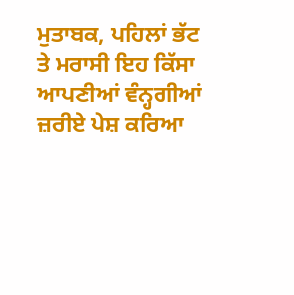ਮੁਤਾਬਕ, ਪਹਿਲਾਂ ਭੱਟ ਤੇ ਮਰਾਸੀ ਇਹ ਕਿੱਸਾ ਆਪਣੀਆਂ ਵੰਨ੍ਹਗੀਆਂ ਜ਼ਰੀਏ ਪੇਸ਼ ਕਰਿਆ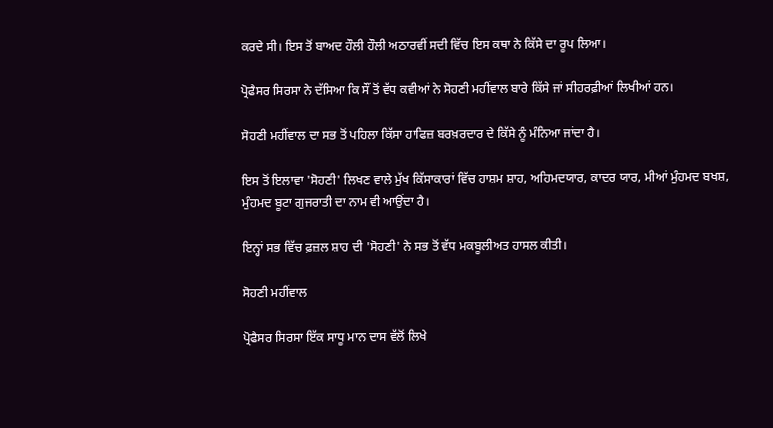ਕਰਦੇ ਸੀ। ਇਸ ਤੋਂ ਬਾਅਦ ਹੌਲੀ ਹੌਲੀ ਅਠਾਰਵੀਂ ਸਦੀ ਵਿੱਚ ਇਸ ਕਥਾ ਨੇ ਕਿੱਸੇ ਦਾ ਰੂਪ ਲਿਆ।

ਪ੍ਰੋਫੈਸਰ ਸਿਰਸਾ ਨੇ ਦੱਸਿਆ ਕਿ ਸੌਂ ਤੋਂ ਵੱਧ ਕਵੀਆਂ ਨੇ ਸੋਹਣੀ ਮਹੀਂਵਾਲ ਬਾਰੇ ਕਿੱਸੇ ਜਾਂ ਸੀਹਰਫ਼ੀਆਂ ਲਿਖੀਆਂ ਹਨ।

ਸੋਹਣੀ ਮਹੀਂਵਾਲ ਦਾ ਸਭ ਤੋਂ ਪਹਿਲਾ ਕਿੱਸਾ ਹਾਫਿਜ਼ ਬਰਖ਼ਰਦਾਰ ਦੇ ਕਿੱਸੇ ਨੂੰ ਮੰਨਿਆ ਜਾਂਦਾ ਹੈ।

ਇਸ ਤੋਂ ਇਲਾਵਾ 'ਸੋਹਣੀ' ਲਿਖਣ ਵਾਲੇ ਮੁੱਖ ਕਿੱਸਾਕਾਰਾਂ ਵਿੱਚ ਹਾਸ਼ਮ ਸ਼ਾਹ, ਅਹਿਮਦਯਾਰ, ਕਾਦਰ ਯਾਰ, ਮੀਆਂ ਮੁੰਹਮਦ ਬਖਸ਼, ਮੁੰਹਮਦ ਬੂਟਾ ਗੁਜਰਾਤੀ ਦਾ ਨਾਮ ਵੀ ਆਉਂਦਾ ਹੈ।

ਇਨ੍ਹਾਂ ਸਭ ਵਿੱਚ ਫ਼ਜ਼ਲ ਸ਼ਾਹ ਦੀ 'ਸੋਹਣੀ' ਨੇ ਸਭ ਤੋਂ ਵੱਧ ਮਕਬੂਲੀਅਤ ਹਾਸਲ ਕੀਤੀ।

ਸੋਹਣੀ ਮਹੀਂਵਾਲ

ਪ੍ਰੋਫੈਸਰ ਸਿਰਸਾ ਇੱਕ ਸਾਧੂ ਮਾਨ ਦਾਸ ਵੱਲੋਂ ਲਿਖੇ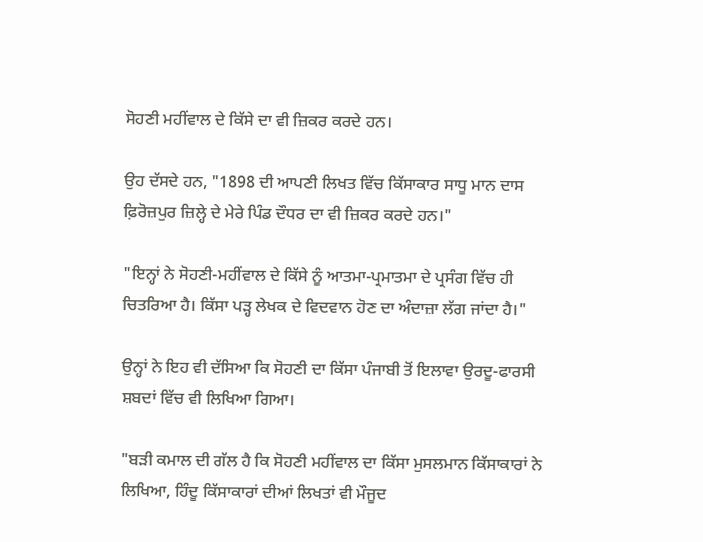ਸੋਹਣੀ ਮਹੀਂਵਾਲ ਦੇ ਕਿੱਸੇ ਦਾ ਵੀ ਜ਼ਿਕਰ ਕਰਦੇ ਹਨ।

ਉਹ ਦੱਸਦੇ ਹਨ, "1898 ਦੀ ਆਪਣੀ ਲਿਖਤ ਵਿੱਚ ਕਿੱਸਾਕਾਰ ਸਾਧੂ ਮਾਨ ਦਾਸ ਫ਼ਿਰੋਜ਼ਪੁਰ ਜ਼ਿਲ੍ਹੇ ਦੇ ਮੇਰੇ ਪਿੰਡ ਦੌਧਰ ਦਾ ਵੀ ਜ਼ਿਕਰ ਕਰਦੇ ਹਨ।"

"ਇਨ੍ਹਾਂ ਨੇ ਸੋਹਣੀ-ਮਹੀਂਵਾਲ ਦੇ ਕਿੱਸੇ ਨੂੰ ਆਤਮਾ-ਪ੍ਰਮਾਤਮਾ ਦੇ ਪ੍ਰਸੰਗ ਵਿੱਚ ਹੀ ਚਿਤਰਿਆ ਹੈ। ਕਿੱਸਾ ਪੜ੍ਹ ਲੇਖਕ ਦੇ ਵਿਦਵਾਨ ਹੋਣ ਦਾ ਅੰਦਾਜ਼ਾ ਲੱਗ ਜਾਂਦਾ ਹੈ।"

ਉਨ੍ਹਾਂ ਨੇ ਇਹ ਵੀ ਦੱਸਿਆ ਕਿ ਸੋਹਣੀ ਦਾ ਕਿੱਸਾ ਪੰਜਾਬੀ ਤੋਂ ਇਲਾਵਾ ਉਰਦੂ-ਫਾਰਸੀ ਸ਼ਬਦਾਂ ਵਿੱਚ ਵੀ ਲਿਖਿਆ ਗਿਆ।

"ਬੜੀ ਕਮਾਲ ਦੀ ਗੱਲ ਹੈ ਕਿ ਸੋਹਣੀ ਮਹੀਂਵਾਲ ਦਾ ਕਿੱਸਾ ਮੁਸਲਮਾਨ ਕਿੱਸਾਕਾਰਾਂ ਨੇ ਲਿਖਿਆ, ਹਿੰਦੂ ਕਿੱਸਾਕਾਰਾਂ ਦੀਆਂ ਲਿਖਤਾਂ ਵੀ ਮੌਜੂਦ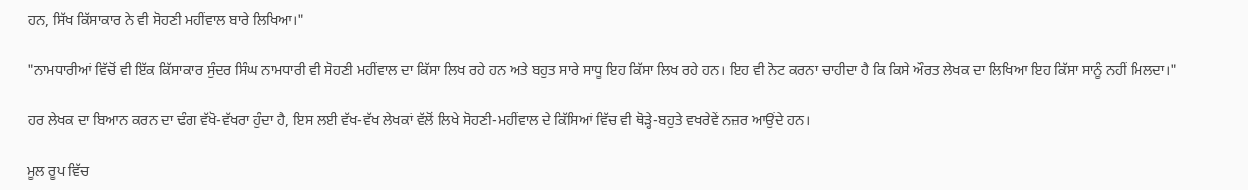ਹਨ, ਸਿੱਖ ਕਿੱਸਾਕਾਰ ਨੇ ਵੀ ਸੋਹਣੀ ਮਹੀਂਵਾਲ ਬਾਰੇ ਲਿਖਿਆ।"

"ਨਾਮਧਾਰੀਆਂ ਵਿੱਚੋਂ ਵੀ ਇੱਕ ਕਿੱਸਾਕਾਰ ਸੁੰਦਰ ਸਿੰਘ ਨਾਮਧਾਰੀ ਵੀ ਸੋਹਣੀ ਮਹੀਂਵਾਲ ਦਾ ਕਿੱਸਾ ਲਿਖ ਰਹੇ ਹਨ ਅਤੇ ਬਹੁਤ ਸਾਰੇ ਸਾਧੂ ਇਹ ਕਿੱਸਾ ਲਿਖ ਰਹੇ ਹਨ। ਇਹ ਵੀ ਨੋਟ ਕਰਨਾ ਚਾਹੀਦਾ ਹੈ ਕਿ ਕਿਸੇ ਔਰਤ ਲੇਖਕ ਦਾ ਲਿਖਿਆ ਇਹ ਕਿੱਸਾ ਸਾਨੂੰ ਨਹੀਂ ਮਿਲਦਾ।"

ਹਰ ਲੇਖਕ ਦਾ ਬਿਆਨ ਕਰਨ ਦਾ ਢੰਗ ਵੱਖੋ-ਵੱਖਰਾ ਹੁੰਦਾ ਹੈ, ਇਸ ਲਈ ਵੱਖ-ਵੱਖ ਲੇਖਕਾਂ ਵੱਲੋਂ ਲਿਖੇ ਸੋਹਣੀ-ਮਹੀਂਵਾਲ ਦੇ ਕਿੱਸਿਆਂ ਵਿੱਚ ਵੀ ਥੋੜ੍ਹੇ-ਬਹੁਤੇ ਵਖਰੇਵੇਂ ਨਜ਼ਰ ਆਉਂਦੇ ਹਨ।

ਮੂਲ ਰੂਪ ਵਿੱਚ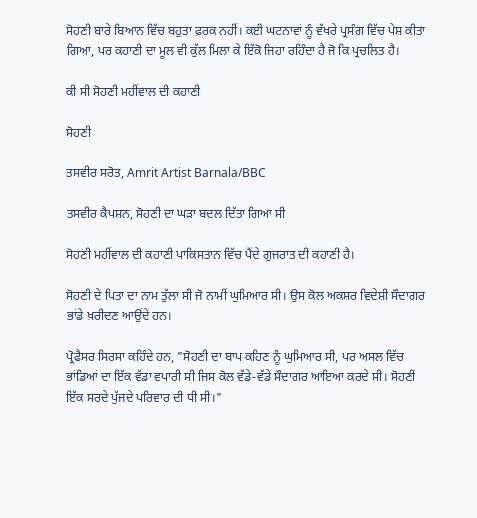ਸੋਹਣੀ ਬਾਰੇ ਬਿਆਨ ਵਿੱਚ ਬਹੁਤਾ ਫ਼ਰਕ ਨਹੀਂ। ਕਈ ਘਟਨਾਵਾਂ ਨੂੰ ਵੱਖਰੇ ਪ੍ਰਸੰਗ ਵਿੱਚ ਪੇਸ਼ ਕੀਤਾ ਗਿਆ, ਪਰ ਕਹਾਣੀ ਦਾ ਮੂਲ ਵੀ ਕੁੱਲ ਮਿਲਾ ਕੇ ਇੱਕੋ ਜਿਹਾ ਰਹਿੰਦਾ ਹੈ ਜੋ ਕਿ ਪ੍ਰਚਲਿਤ ਹੈ।

ਕੀ ਸੀ ਸੋਹਣੀ ਮਹੀਂਵਾਲ ਦੀ ਕਹਾਣੀ

ਸੋਹਣੀ

ਤਸਵੀਰ ਸਰੋਤ, Amrit Artist Barnala/BBC

ਤਸਵੀਰ ਕੈਪਸ਼ਨ, ਸੋਹਣੀ ਦਾ ਘੜਾ ਬਦਲ ਦਿੱਤਾ ਗਿਆ ਸੀ

ਸੋਹਣੀ ਮਹੀਂਵਾਲ ਦੀ ਕਹਾਣੀ ਪਾਕਿਸਤਾਨ ਵਿੱਚ ਪੈਂਦੇ ਗੁਜਰਾਤ ਦੀ ਕਹਾਣੀ ਹੈ।

ਸੋਹਣੀ ਦੇ ਪਿਤਾ ਦਾ ਨਾਮ ਤੁੱਲਾ ਸੀ ਜੋ ਨਾਮੀਂ ਘੁਮਿਆਰ ਸੀ। ਉਸ ਕੋਲ ਅਕਸਰ ਵਿਦੇਸ਼ੀ ਸੌਦਾਗਰ ਭਾਂਡੇ ਖ਼ਰੀਦਣ ਆਉਂਦੇ ਹਨ।

ਪ੍ਰੋਫੈਸਰ ਸਿਰਸਾ ਕਹਿੰਦੇ ਹਨ, "ਸੋਹਣੀ ਦਾ ਬਾਪ ਕਹਿਣ ਨੂੰ ਘੁਮਿਆਰ ਸੀ, ਪਰ ਅਸਲ ਵਿੱਚ ਭਾਂਡਿਆਂ ਦਾ ਇੱਕ ਵੱਡਾ ਵਪਾਰੀ ਸੀ ਜਿਸ ਕੋਲ ਵੱਡੇ-ਵੱਡੇ ਸੌਦਾਗਰ ਆਇਆ ਕਰਦੇ ਸੀ। ਸੋਹਣੀ ਇੱਕ ਸਰਦੇ ਪੁੱਜਦੇ ਪਰਿਵਾਰ ਦੀ ਧੀ ਸੀ।"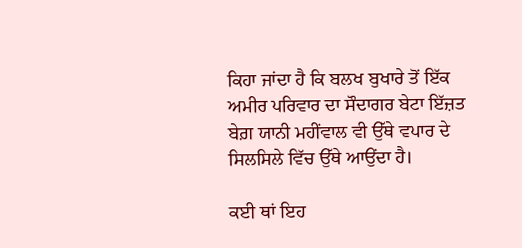ਕਿਹਾ ਜਾਂਦਾ ਹੈ ਕਿ ਬਲਖ ਬੁਖਾਰੇ ਤੋਂ ਇੱਕ ਅਮੀਰ ਪਰਿਵਾਰ ਦਾ ਸੌਦਾਗਰ ਬੇਟਾ ਇੱਜ਼ਤ ਬੇਗ਼ ਯਾਨੀ ਮਹੀਂਵਾਲ ਵੀ ਉੱਥੇ ਵਪਾਰ ਦੇ ਸਿਲਸਿਲੇ ਵਿੱਚ ਉੱਥੇ ਆਉਂਦਾ ਹੈ।

ਕਈ ਥਾਂ ਇਹ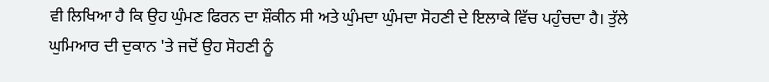ਵੀ ਲਿਖਿਆ ਹੈ ਕਿ ਉਹ ਘੁੰਮਣ ਫਿਰਨ ਦਾ ਸ਼ੌਕੀਨ ਸੀ ਅਤੇ ਘੁੰਮਦਾ ਘੁੰਮਦਾ ਸੋਹਣੀ ਦੇ ਇਲਾਕੇ ਵਿੱਚ ਪਹੁੰਚਦਾ ਹੈ। ਤੁੱਲੇ ਘੁਮਿਆਰ ਦੀ ਦੁਕਾਨ 'ਤੇ ਜਦੋਂ ਉਹ ਸੋਹਣੀ ਨੂੰ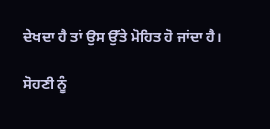ਦੇਖਦਾ ਹੈ ਤਾਂ ਉਸ ਉੱਤੇ ਮੋਹਿਤ ਹੋ ਜਾਂਦਾ ਹੈ।

ਸੋਹਣੀ ਨੂੰ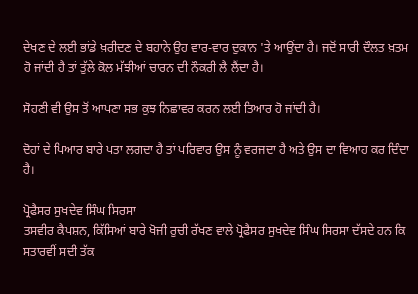ਦੇਖਣ ਦੇ ਲਈ ਭਾਂਡੇ ਖ਼ਰੀਦਣ ਦੇ ਬਹਾਨੇ ਉਹ ਵਾਰ-ਵਾਰ ਦੁਕਾਨ 'ਤੇ ਆਉਂਦਾ ਹੈ। ਜਦੋਂ ਸਾਰੀ ਦੌਲਤ ਖ਼ਤਮ ਹੋ ਜਾਂਦੀ ਹੈ ਤਾਂ ਤੁੱਲੇ ਕੋਲ ਮੱਝੀਆਂ ਚਾਰਨ ਦੀ ਨੌਕਰੀ ਲੈ ਲੈਂਦਾ ਹੈ।

ਸੋਹਣੀ ਵੀ ਉਸ ਤੋਂ ਆਪਣਾ ਸਭ ਕੁਝ ਨਿਛਾਵਰ ਕਰਨ ਲਈ ਤਿਆਰ ਹੋ ਜਾਂਦੀ ਹੈ।

ਦੋਹਾਂ ਦੇ ਪਿਆਰ ਬਾਰੇ ਪਤਾ ਲਗਦਾ ਹੈ ਤਾਂ ਪਰਿਵਾਰ ਉਸ ਨੂੰ ਵਰਜਦਾ ਹੈ ਅਤੇ ਉਸ ਦਾ ਵਿਆਹ ਕਰ ਦਿੰਦਾ ਹੈ।

ਪ੍ਰੋਫੈਸਰ ਸੁਖਦੇਵ ਸਿੰਘ ਸਿਰਸਾ
ਤਸਵੀਰ ਕੈਪਸ਼ਨ, ਕਿੱਸਿਆਂ ਬਾਰੇ ਖੋਜੀ ਰੁਚੀ ਰੱਖਣ ਵਾਲੇ ਪ੍ਰੋਫੈਸਰ ਸੁਖਦੇਵ ਸਿੰਘ ਸਿਰਸਾ ਦੱਸਦੇ ਹਨ ਕਿ ਸਤਾਰਵੀਂ ਸਦੀ ਤੱਕ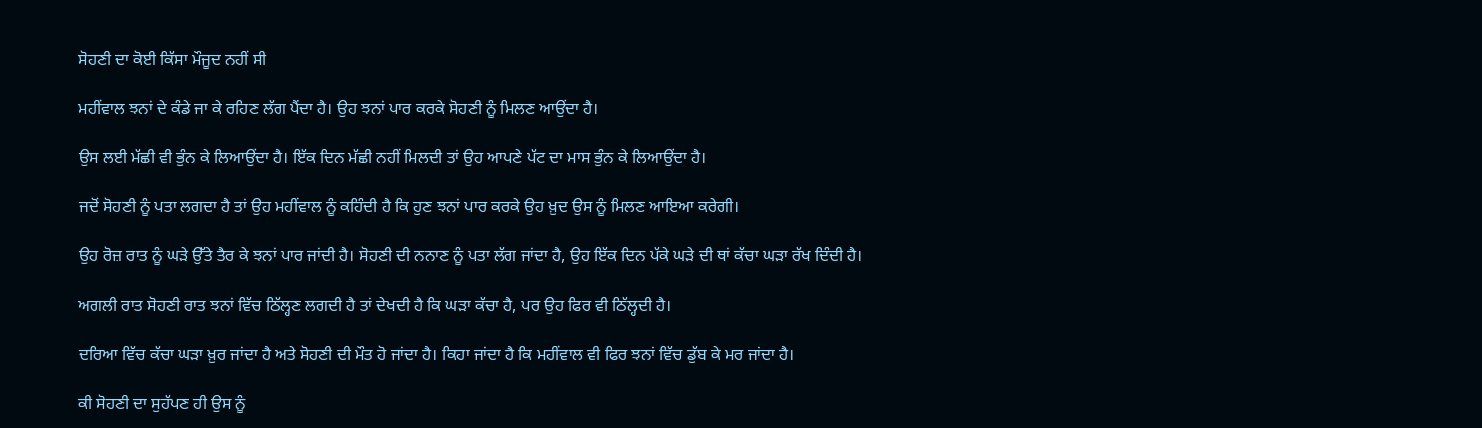ਸੋਹਣੀ ਦਾ ਕੋਈ ਕਿੱਸਾ ਮੌਜੂਦ ਨਹੀਂ ਸੀ

ਮਹੀਂਵਾਲ ਝਨਾਂ ਦੇ ਕੰਡੇ ਜਾ ਕੇ ਰਹਿਣ ਲੱਗ ਪੈਂਦਾ ਹੈ। ਉਹ ਝਨਾਂ ਪਾਰ ਕਰਕੇ ਸੋਹਣੀ ਨੂੰ ਮਿਲਣ ਆਉਂਦਾ ਹੈ।

ਉਸ ਲਈ ਮੱਛੀ ਵੀ ਭੁੰਨ ਕੇ ਲਿਆਉਂਦਾ ਹੈ। ਇੱਕ ਦਿਨ ਮੱਛੀ ਨਹੀਂ ਮਿਲਦੀ ਤਾਂ ਉਹ ਆਪਣੇ ਪੱਟ ਦਾ ਮਾਸ ਭੁੰਨ ਕੇ ਲਿਆਉਂਦਾ ਹੈ।

ਜਦੋਂ ਸੋਹਣੀ ਨੂੰ ਪਤਾ ਲਗਦਾ ਹੈ ਤਾਂ ਉਹ ਮਹੀਂਵਾਲ ਨੂੰ ਕਹਿੰਦੀ ਹੈ ਕਿ ਹੁਣ ਝਨਾਂ ਪਾਰ ਕਰਕੇ ਉਹ ਖ਼ੁਦ ਉਸ ਨੂੰ ਮਿਲਣ ਆਇਆ ਕਰੇਗੀ।

ਉਹ ਰੋਜ਼ ਰਾਤ ਨੂੰ ਘੜੇ ਉੱਤੇ ਤੈਰ ਕੇ ਝਨਾਂ ਪਾਰ ਜਾਂਦੀ ਹੈ। ਸੋਹਣੀ ਦੀ ਨਨਾਣ ਨੂੰ ਪਤਾ ਲੱਗ ਜਾਂਦਾ ਹੈ, ਉਹ ਇੱਕ ਦਿਨ ਪੱਕੇ ਘੜੇ ਦੀ ਥਾਂ ਕੱਚਾ ਘੜਾ ਰੱਖ ਦਿੰਦੀ ਹੈ।

ਅਗਲੀ ਰਾਤ ਸੋਹਣੀ ਰਾਤ ਝਨਾਂ ਵਿੱਚ ਠਿੱਲ੍ਹਣ ਲਗਦੀ ਹੈ ਤਾਂ ਦੇਖਦੀ ਹੈ ਕਿ ਘੜਾ ਕੱਚਾ ਹੈ, ਪਰ ਉਹ ਫਿਰ ਵੀ ਠਿੱਲ੍ਹਦੀ ਹੈ।

ਦਰਿਆ ਵਿੱਚ ਕੱਚਾ ਘੜਾ ਖ਼ੁਰ ਜਾਂਦਾ ਹੈ ਅਤੇ ਸੋਹਣੀ ਦੀ ਮੌਤ ਹੋ ਜਾਂਦਾ ਹੈ। ਕਿਹਾ ਜਾਂਦਾ ਹੈ ਕਿ ਮਹੀਂਵਾਲ ਵੀ ਫਿਰ ਝਨਾਂ ਵਿੱਚ ਡੁੱਬ ਕੇ ਮਰ ਜਾਂਦਾ ਹੈ।

ਕੀ ਸੋਹਣੀ ਦਾ ਸੁਹੱਪਣ ਹੀ ਉਸ ਨੂੰ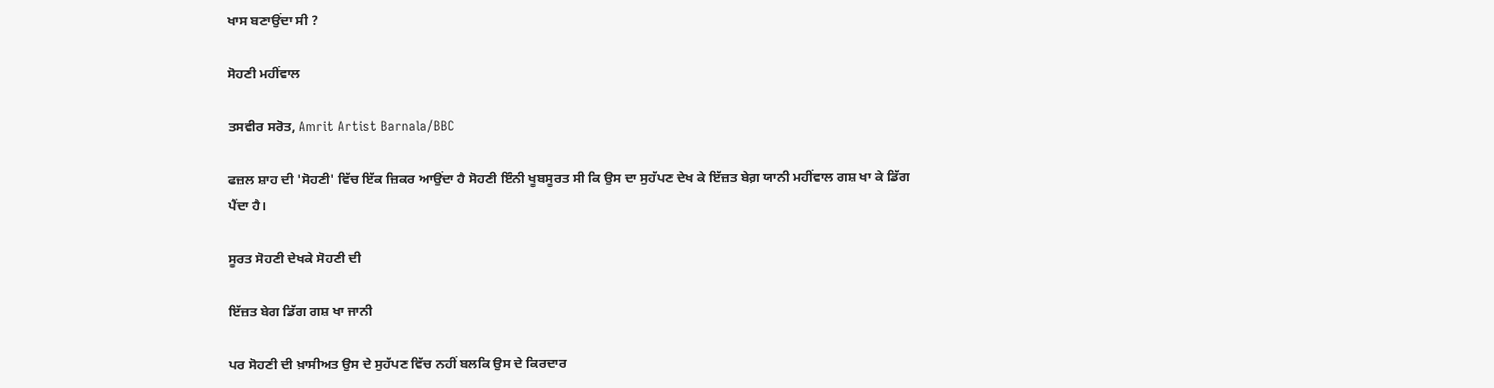ਖਾਸ ਬਣਾਉਂਦਾ ਸੀ ?

ਸੋਹਣੀ ਮਹੀਂਵਾਲ

ਤਸਵੀਰ ਸਰੋਤ, Amrit Artist Barnala/BBC

ਫਜ਼ਲ ਸ਼ਾਹ ਦੀ 'ਸੋਹਣੀ' ਵਿੱਚ ਇੱਕ ਜ਼ਿਕਰ ਆਉਂਦਾ ਹੈ ਸੋਹਣੀ ਇੰਨੀ ਖੂਬਸੂਰਤ ਸੀ ਕਿ ਉਸ ਦਾ ਸੁਹੱਪਣ ਦੇਖ ਕੇ ਇੱਜ਼ਤ ਬੇਗ਼ ਯਾਨੀ ਮਹੀਂਵਾਲ ਗਸ਼ ਖਾ ਕੇ ਡਿੱਗ ਪੈਂਦਾ ਹੈ।

ਸੂਰਤ ਸੋਹਣੀ ਦੇਖਕੇ ਸੋਹਣੀ ਦੀ

ਇੱਜ਼ਤ ਬੇਗ ਡਿੱਗ ਗਸ਼ ਖਾ ਜਾਨੀ

ਪਰ ਸੋਹਣੀ ਦੀ ਖ਼ਾਸੀਅਤ ਉਸ ਦੇ ਸੁਹੱਪਣ ਵਿੱਚ ਨਹੀਂ ਬਲਕਿ ਉਸ ਦੇ ਕਿਰਦਾਰ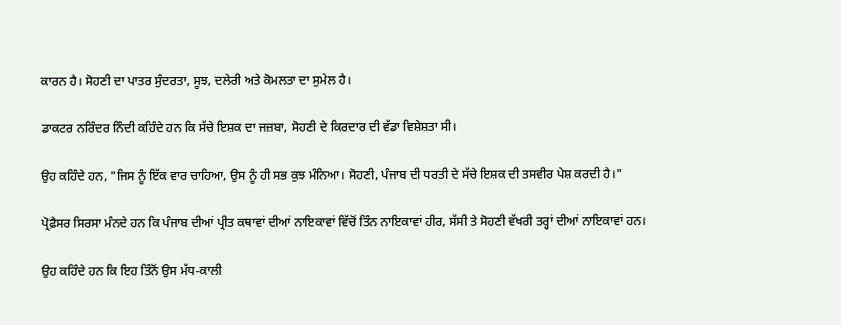ਕਾਰਨ ਹੈ। ਸੋਹਣੀ ਦਾ ਪਾਤਰ ਸੁੰਦਰਤਾ, ਸੂਝ, ਦਲੇਰੀ ਅਤੇ ਕੋਮਲਤਾ ਦਾ ਸੁਮੇਲ ਹੈ।

ਡਾਕਟਰ ਨਰਿੰਦਰ ਨਿੰਦੀ ਕਹਿੰਦੇ ਹਨ ਕਿ ਸੱਚੇ ਇਸ਼ਕ ਦਾ ਜਜ਼ਬਾ, ਸੋਹਣੀ ਦੇ ਕਿਰਦਾਰ ਦੀ ਵੱਡਾ ਵਿਸ਼ੇਸ਼ਤਾ ਸੀ।

ਉਹ ਕਹਿੰਦੇ ਹਨ, "ਜਿਸ ਨੂੰ ਇੱਕ ਵਾਰ ਚਾਹਿਆ, ਉਸ ਨੂੰ ਹੀ ਸਭ ਕੁਝ ਮੰਨਿਆ। ਸੋਹਣੀ, ਪੰਜਾਬ ਦੀ ਧਰਤੀ ਦੇ ਸੱਚੇ ਇਸ਼ਕ ਦੀ ਤਸਵੀਰ ਪੇਸ਼ ਕਰਦੀ ਹੈ।"

ਪ੍ਰੋਫ਼ੈਸਰ ਸਿਰਸਾ ਮੰਨਦੇ ਹਨ ਕਿ ਪੰਜਾਬ ਦੀਆਂ ਪ੍ਰੀਤ ਕਥਾਵਾਂ ਦੀਆਂ ਨਾਇਕਾਵਾਂ ਵਿੱਚੋਂ ਤਿੰਨ ਨਾਇਕਾਵਾਂ ਹੀਰ, ਸੱਸੀ ਤੇ ਸੋਹਣੀ ਵੱਖਰੀ ਤਰ੍ਹਾਂ ਦੀਆਂ ਨਾਇਕਾਵਾਂ ਹਨ।

ਉਹ ਕਹਿੰਦੇ ਹਨ ਕਿ ਇਹ ਤਿੰਨੋਂ ਉਸ ਮੱਧ-ਕਾਲੀ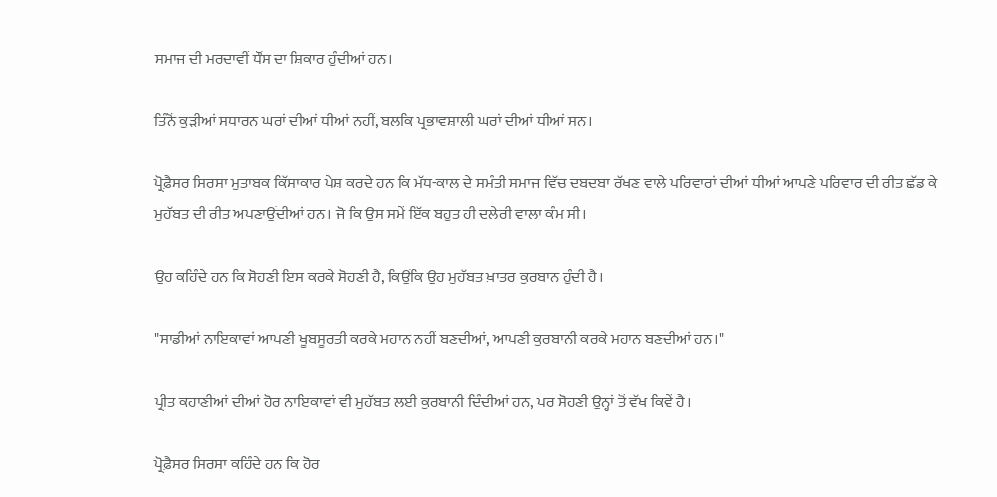ਸਮਾਜ ਦੀ ਮਰਦਾਵੀਂ ਧੌਂਸ ਦਾ ਸ਼ਿਕਾਰ ਹੁੰਦੀਆਂ ਹਨ।

ਤਿੰਨੋਂ ਕੁੜੀਆਂ ਸਧਾਰਨ ਘਰਾਂ ਦੀਆਂ ਧੀਆਂ ਨਹੀਂ, ਬਲਕਿ ਪ੍ਰਭਾਵਸ਼ਾਲੀ ਘਰਾਂ ਦੀਆਂ ਧੀਆਂ ਸਨ।

ਪ੍ਰੋਫ਼ੈਸਰ ਸਿਰਸਾ ਮੁਤਾਬਕ ਕਿੱਸਾਕਾਰ ਪੇਸ਼ ਕਰਦੇ ਹਨ ਕਿ ਮੱਧ-ਕਾਲ ਦੇ ਸਮੰਤੀ ਸਮਾਜ ਵਿੱਚ ਦਬਦਬਾ ਰੱਖਣ ਵਾਲੇ ਪਰਿਵਾਰਾਂ ਦੀਆਂ ਧੀਆਂ ਆਪਣੇ ਪਰਿਵਾਰ ਦੀ ਰੀਤ ਛੱਡ ਕੇ ਮੁਹੱਬਤ ਦੀ ਰੀਤ ਅਪਣਾਉਂਦੀਆਂ ਹਨ। ਜੋ ਕਿ ਉਸ ਸਮੇਂ ਇੱਕ ਬਹੁਤ ਹੀ ਦਲੇਰੀ ਵਾਲਾ ਕੰਮ ਸੀ।

ਉਹ ਕਹਿੰਦੇ ਹਨ ਕਿ ਸੋਹਣੀ ਇਸ ਕਰਕੇ ਸੋਹਣੀ ਹੈ, ਕਿਉਂਕਿ ਉਹ ਮੁਹੱਬਤ ਖ਼ਾਤਰ ਕੁਰਬਾਨ ਹੁੰਦੀ ਹੈ।

"ਸਾਡੀਆਂ ਨਾਇਕਾਵਾਂ ਆਪਣੀ ਖੂਬਸੂਰਤੀ ਕਰਕੇ ਮਹਾਨ ਨਹੀਂ ਬਣਦੀਆਂ, ਆਪਣੀ ਕੁਰਬਾਨੀ ਕਰਕੇ ਮਹਾਨ ਬਣਦੀਆਂ ਹਨ।"

ਪ੍ਰੀਤ ਕਹਾਣੀਆਂ ਦੀਆਂ ਹੋਰ ਨਾਇਕਾਵਾਂ ਵੀ ਮੁਹੱਬਤ ਲਈ ਕੁਰਬਾਨੀ ਦਿੰਦੀਆਂ ਹਨ, ਪਰ ਸੋਹਣੀ ਉਨ੍ਹਾਂ ਤੋਂ ਵੱਖ ਕਿਵੇਂ ਹੈ।

ਪ੍ਰੋਫ਼ੈਸਰ ਸਿਰਸਾ ਕਹਿੰਦੇ ਹਨ ਕਿ ਹੋਰ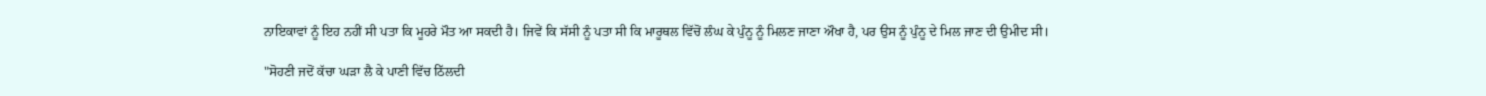ਨਾਇਕਾਵਾਂ ਨੂੰ ਇਹ ਨਹੀਂ ਸੀ ਪਤਾ ਕਿ ਮੂਹਰੇ ਮੌਤ ਆ ਸਕਦੀ ਹੈ। ਜਿਵੇਂ ਕਿ ਸੱਸੀ ਨੂੰ ਪਤਾ ਸੀ ਕਿ ਮਾਰੂਥਲ ਵਿੱਚੋਂ ਲੰਘ ਕੇ ਪੁੰਨੂ ਨੂੰ ਮਿਲਣ ਜਾਣਾ ਔਖਾ ਹੈ, ਪਰ ਉਸ ਨੂੰ ਪੁੰਨੂ ਦੇ ਮਿਲ ਜਾਣ ਦੀ ਉਮੀਦ ਸੀ।

"ਸੋਹਣੀ ਜਦੋਂ ਕੱਚਾ ਘੜਾ ਲੈ ਕੇ ਪਾਣੀ ਵਿੱਚ ਠਿੱਲਦੀ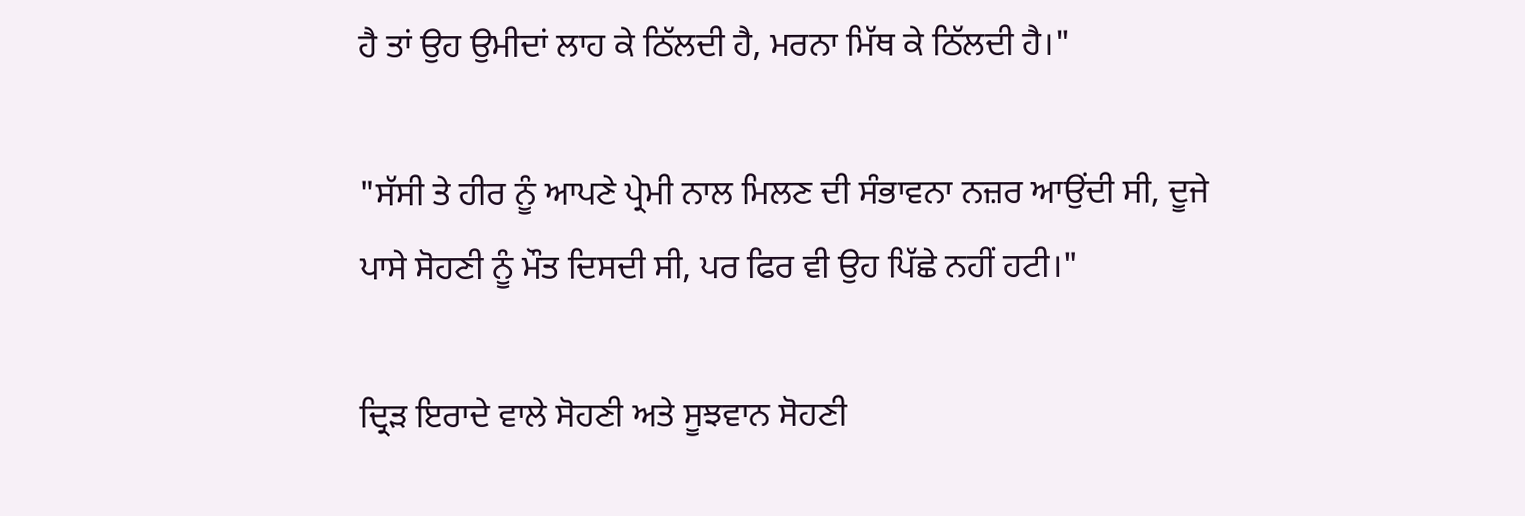ਹੈ ਤਾਂ ਉਹ ਉਮੀਦਾਂ ਲਾਹ ਕੇ ਠਿੱਲਦੀ ਹੈ, ਮਰਨਾ ਮਿੱਥ ਕੇ ਠਿੱਲਦੀ ਹੈ।"

"ਸੱਸੀ ਤੇ ਹੀਰ ਨੂੰ ਆਪਣੇ ਪ੍ਰੇਮੀ ਨਾਲ ਮਿਲਣ ਦੀ ਸੰਭਾਵਨਾ ਨਜ਼ਰ ਆਉਂਦੀ ਸੀ, ਦੂਜੇ ਪਾਸੇ ਸੋਹਣੀ ਨੂੰ ਮੌਤ ਦਿਸਦੀ ਸੀ, ਪਰ ਫਿਰ ਵੀ ਉਹ ਪਿੱਛੇ ਨਹੀਂ ਹਟੀ।"

ਦ੍ਰਿੜ ਇਰਾਦੇ ਵਾਲੇ ਸੋਹਣੀ ਅਤੇ ਸੂਝਵਾਨ ਸੋਹਣੀ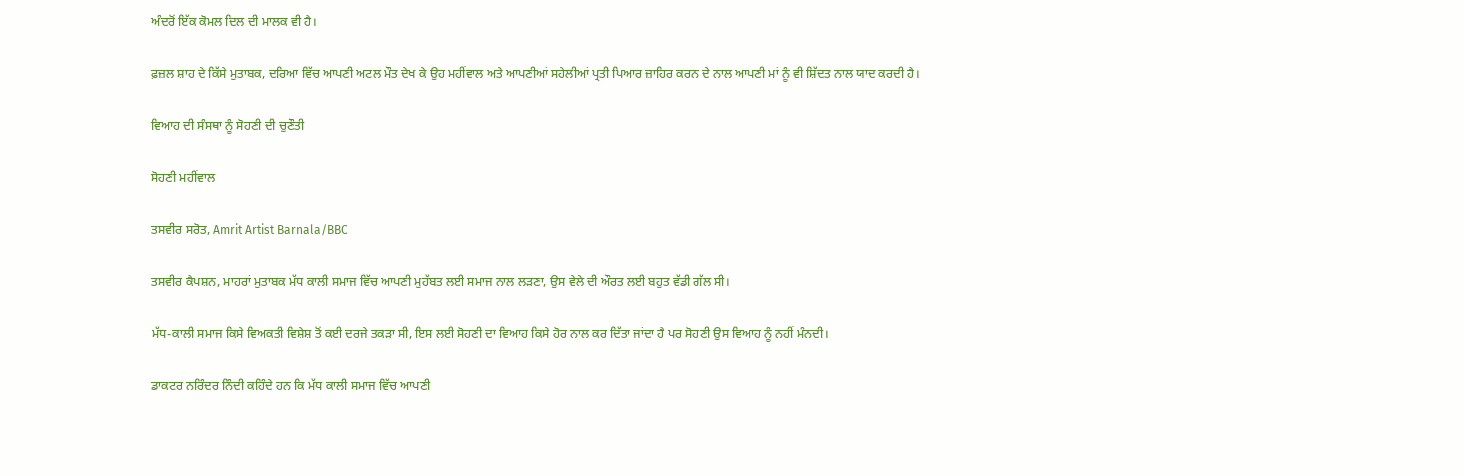ਅੰਦਰੋਂ ਇੱਕ ਕੋਮਲ ਦਿਲ ਦੀ ਮਾਲਕ ਵੀ ਹੈ।

ਫ਼ਜ਼ਲ ਸ਼ਾਹ ਦੇ ਕਿੱਸੇ ਮੁਤਾਬਕ, ਦਰਿਆ ਵਿੱਚ ਆਪਣੀ ਅਟਲ ਮੌਤ ਦੇਖ ਕੇ ਉਹ ਮਹੀਂਵਾਲ ਅਤੇ ਆਪਣੀਆਂ ਸਹੇਲੀਆਂ ਪ੍ਰਤੀ ਪਿਆਰ ਜ਼ਾਹਿਰ ਕਰਨ ਦੇ ਨਾਲ ਆਪਣੀ ਮਾਂ ਨੂੰ ਵੀ ਸ਼ਿੱਦਤ ਨਾਲ ਯਾਦ ਕਰਦੀ ਹੈ।

ਵਿਆਹ ਦੀ ਸੰਸਥਾ ਨੂੰ ਸੋਹਣੀ ਦੀ ਚੁਣੌਤੀ

ਸੋਹਣੀ ਮਹੀਂਵਾਲ

ਤਸਵੀਰ ਸਰੋਤ, Amrit Artist Barnala/BBC

ਤਸਵੀਰ ਕੈਪਸ਼ਨ, ਮਾਹਰਾਂ ਮੁਤਾਬਕ ਮੱਧ ਕਾਲੀ ਸਮਾਜ ਵਿੱਚ ਆਪਣੀ ਮੁਹੱਬਤ ਲਈ ਸਮਾਜ ਨਾਲ ਲੜਣਾ, ਉਸ ਵੇਲੇ ਦੀ ਔਰਤ ਲਈ ਬਹੁਤ ਵੱਡੀ ਗੱਲ ਸੀ।

ਮੱਧ-ਕਾਲੀ ਸਮਾਜ ਕਿਸੇ ਵਿਅਕਤੀ ਵਿਸ਼ੇਸ਼ ਤੋਂ ਕਈ ਦਰਜੇ ਤਕੜਾ ਸੀ, ਇਸ ਲਈ ਸੋਹਣੀ ਦਾ ਵਿਆਹ ਕਿਸੇ ਹੋਰ ਨਾਲ ਕਰ ਦਿੱਤਾ ਜਾਂਦਾ ਹੈ ਪਰ ਸੋਹਣੀ ਉਸ ਵਿਆਹ ਨੂੰ ਨਹੀਂ ਮੰਨਦੀ।

ਡਾਕਟਰ ਨਰਿੰਦਰ ਨਿੰਦੀ ਕਹਿੰਦੇ ਹਨ ਕਿ ਮੱਧ ਕਾਲੀ ਸਮਾਜ ਵਿੱਚ ਆਪਣੀ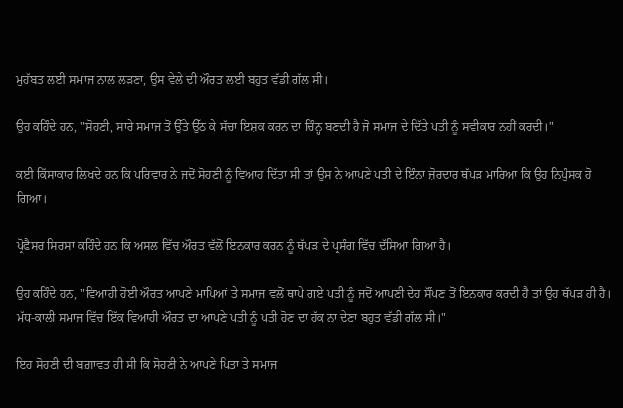ਮੁਹੱਬਤ ਲਈ ਸਮਾਜ ਨਾਲ ਲੜਣਾ, ਉਸ ਵੇਲੇ ਦੀ ਔਰਤ ਲਈ ਬਹੁਤ ਵੱਡੀ ਗੱਲ ਸੀ।

ਉਹ ਕਹਿੰਦੇ ਹਨ, "ਸੋਹਣੀ, ਸਾਰੇ ਸਮਾਜ ਤੋਂ ਉੱਤੇ ਉੱਠ ਕੇ ਸੱਚਾ ਇਸ਼ਕ ਕਰਨ ਦਾ ਚਿੰਨ੍ਹ ਬਣਦੀ ਹੈ ਜੋ ਸਮਾਜ ਦੇ ਦਿੱਤੇ ਪਤੀ ਨੂੰ ਸਵੀਕਾਰ ਨਹੀਂ ਕਰਦੀ।"

ਕਈ ਕਿੱਸਾਕਾਰ ਲਿਖਦੇ ਹਨ ਕਿ ਪਰਿਵਾਰ ਨੇ ਜਦੋਂ ਸੋਹਣੀ ਨੂੰ ਵਿਆਹ ਦਿੱਤਾ ਸੀ ਤਾਂ ਉਸ ਨੇ ਆਪਣੇ ਪਤੀ ਦੇ ਇੰਨਾ ਜ਼ੋਰਦਾਰ ਥੱਪੜ ਮਾਰਿਆ ਕਿ ਉਹ ਨਿਪੁੰਸਕ ਹੋ ਗਿਆ।

ਪ੍ਰੋਫੈਸਰ ਸਿਰਸਾ ਕਹਿੰਦੇ ਹਨ ਕਿ ਅਸਲ ਵਿੱਚ ਔਰਤ ਵੱਲੋਂ ਇਨਕਾਰ ਕਰਨ ਨੂੰ ਥੱਪੜ ਦੇ ਪ੍ਰਸੰਗ ਵਿੱਚ ਦੱਸਿਆ ਗਿਆ ਹੈ।

ਉਹ ਕਹਿੰਦੇ ਹਨ, "ਵਿਆਹੀ ਹੋਈ ਔਰਤ ਆਪਣੇ ਮਾਪਿਆਂ ਤੇ ਸਮਾਜ ਵਲੋਂ ਥਾਪੇ ਗਏ ਪਤੀ ਨੂੰ ਜਦੋਂ ਆਪਣੀ ਦੇਹ ਸੌਂਪਣ ਤੋਂ ਇਨਕਾਰ ਕਰਦੀ ਹੈ ਤਾਂ ਉਹ ਥੱਪੜ ਹੀ ਹੈ। ਮੱਧ-ਕਾਲੀ ਸਮਾਜ ਵਿੱਚ ਇੱਕ ਵਿਆਹੀ ਔਰਤ ਦਾ ਆਪਣੇ ਪਤੀ ਨੂੰ ਪਤੀ ਹੋਣ ਦਾ ਹੱਕ ਨਾ ਦੇਣਾ ਬਹੁਤ ਵੱਡੀ ਗੱਲ ਸੀ।"

ਇਹ ਸੋਹਣੀ ਦੀ ਬਗ਼ਾਵਤ ਹੀ ਸੀ ਕਿ ਸੋਹਣੀ ਨੇ ਆਪਣੇ ਪਿਤਾ ਤੇ ਸਮਾਜ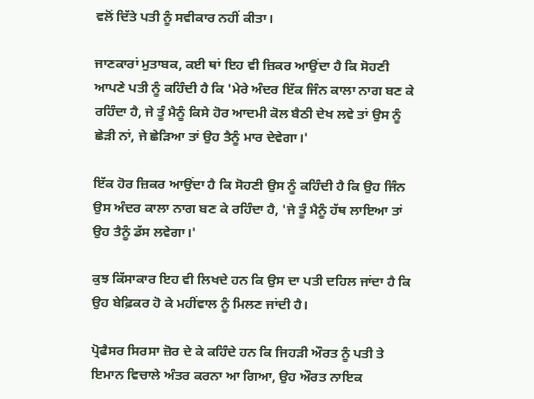ਵਲੋਂ ਦਿੱਤੇ ਪਤੀ ਨੂੰ ਸਵੀਕਾਰ ਨਹੀਂ ਕੀਤਾ।

ਜਾਣਕਾਰਾਂ ਮੁਤਾਬਕ, ਕਈ ਥਾਂ ਇਹ ਵੀ ਜ਼ਿਕਰ ਆਉਂਦਾ ਹੈ ਕਿ ਸੋਹਣੀ ਆਪਣੇ ਪਤੀ ਨੂੰ ਕਹਿੰਦੀ ਹੈ ਕਿ 'ਮੇਰੇ ਅੰਦਰ ਇੱਕ ਜਿੰਨ ਕਾਲਾ ਨਾਗ ਬਣ ਕੇ ਰਹਿੰਦਾ ਹੈ, ਜੇ ਤੂੰ ਮੈਨੂੰ ਕਿਸੇ ਹੋਰ ਆਦਮੀ ਕੋਲ ਬੈਠੀ ਦੇਖ ਲਵੇ ਤਾਂ ਉਸ ਨੂੰ ਛੇੜੀ ਨਾਂ, ਜੇ ਛੇੜਿਆ ਤਾਂ ਉਹ ਤੈਨੂੰ ਮਾਰ ਦੇਵੇਗਾ।'

ਇੱਕ ਹੋਰ ਜ਼ਿਕਰ ਆਉਂਦਾ ਹੈ ਕਿ ਸੋਹਣੀ ਉਸ ਨੂੰ ਕਹਿੰਦੀ ਹੈ ਕਿ ਉਹ ਜਿੰਨ ਉਸ ਅੰਦਰ ਕਾਲਾ ਨਾਗ ਬਣ ਕੇ ਰਹਿੰਦਾ ਹੈ, 'ਜੇ ਤੂੰ ਮੈਨੂੰ ਹੱਥ ਲਾਇਆ ਤਾਂ ਉਹ ਤੈਨੂੰ ਡੱਸ ਲਵੇਗਾ।'

ਕੁਝ ਕਿੱਸਾਕਾਰ ਇਹ ਵੀ ਲਿਖਦੇ ਹਨ ਕਿ ਉਸ ਦਾ ਪਤੀ ਦਹਿਲ ਜਾਂਦਾ ਹੈ ਕਿ ਉਹ ਬੇਫ਼ਿਕਰ ਹੋ ਕੇ ਮਹੀਂਵਾਲ ਨੂੰ ਮਿਲਣ ਜਾਂਦੀ ਹੈ।

ਪ੍ਰੋਫੈਸਰ ਸਿਰਸਾ ਜ਼ੋਰ ਦੇ ਕੇ ਕਹਿੰਦੇ ਹਨ ਕਿ ਜਿਹੜੀ ਔਰਤ ਨੂੰ ਪਤੀ ਤੇ ਇਮਾਨ ਵਿਚਾਲੇ ਅੰਤਰ ਕਰਨਾ ਆ ਗਿਆ, ਉਹ ਔਰਤ ਨਾਇਕ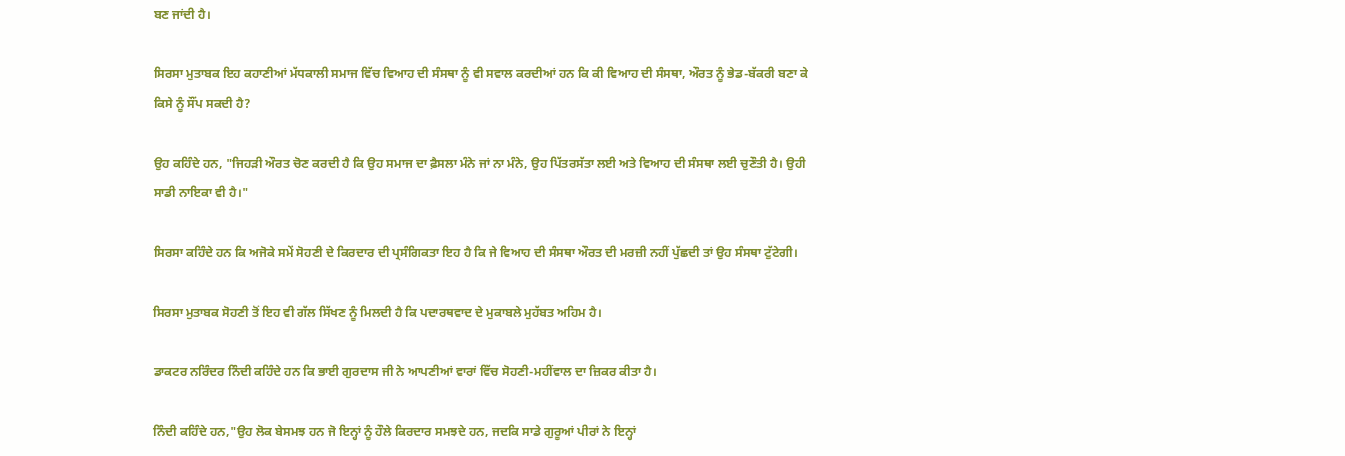ਬਣ ਜਾਂਦੀ ਹੈ।

ਸਿਰਸਾ ਮੁਤਾਬਕ ਇਹ ਕਹਾਣੀਆਂ ਮੱਧਕਾਲੀ ਸਮਾਜ ਵਿੱਚ ਵਿਆਹ ਦੀ ਸੰਸਥਾ ਨੂੰ ਵੀ ਸਵਾਲ ਕਰਦੀਆਂ ਹਨ ਕਿ ਕੀ ਵਿਆਹ ਦੀ ਸੰਸਥਾ, ਔਰਤ ਨੂੰ ਭੇਡ-ਬੱਕਰੀ ਬਣਾ ਕੇ ਕਿਸੇ ਨੂੰ ਸੌਂਪ ਸਕਦੀ ਹੈ?

ਉਹ ਕਹਿੰਦੇ ਹਨ, "ਜਿਹੜੀ ਔਰਤ ਚੋਣ ਕਰਦੀ ਹੈ ਕਿ ਉਹ ਸਮਾਜ ਦਾ ਫ਼ੈਸਲਾ ਮੰਨੇ ਜਾਂ ਨਾ ਮੰਨੇ, ਉਹ ਪਿੱਤਰਸੱਤਾ ਲਈ ਅਤੇ ਵਿਆਹ ਦੀ ਸੰਸਥਾ ਲਈ ਚੁਣੌਤੀ ਹੈ। ਉਹੀ ਸਾਡੀ ਨਾਇਕਾ ਵੀ ਹੈ।"

ਸਿਰਸਾ ਕਹਿੰਦੇ ਹਨ ਕਿ ਅਜੋਕੇ ਸਮੇਂ ਸੋਹਣੀ ਦੇ ਕਿਰਦਾਰ ਦੀ ਪ੍ਰਸੰਗਿਕਤਾ ਇਹ ਹੈ ਕਿ ਜੇ ਵਿਆਹ ਦੀ ਸੰਸਥਾ ਔਰਤ ਦੀ ਮਰਜ਼ੀ ਨਹੀਂ ਪੁੱਛਦੀ ਤਾਂ ਉਹ ਸੰਸਥਾ ਟੁੱਟੇਗੀ।

ਸਿਰਸਾ ਮੁਤਾਬਕ ਸੋਹਣੀ ਤੋਂ ਇਹ ਵੀ ਗੱਲ ਸਿੱਖਣ ਨੂੰ ਮਿਲਦੀ ਹੈ ਕਿ ਪਦਾਰਥਵਾਦ ਦੇ ਮੁਕਾਬਲੇ ਮੁਹੱਬਤ ਅਹਿਮ ਹੈ।

ਡਾਕਟਰ ਨਰਿੰਦਰ ਨਿੰਦੀ ਕਹਿੰਦੇ ਹਨ ਕਿ ਭਾਈ ਗੁਰਦਾਸ ਜੀ ਨੇ ਆਪਣੀਆਂ ਵਾਰਾਂ ਵਿੱਚ ਸੋਹਣੀ-ਮਹੀਂਵਾਲ ਦਾ ਜ਼ਿਕਰ ਕੀਤਾ ਹੈ।

ਨਿੰਦੀ ਕਹਿੰਦੇ ਹਨ,"ਉਹ ਲੋਕ ਬੇਸਮਝ ਹਨ ਜੋ ਇਨ੍ਹਾਂ ਨੂੰ ਹੌਲੇ ਕਿਰਦਾਰ ਸਮਝਦੇ ਹਨ, ਜਦਕਿ ਸਾਡੇ ਗੁਰੂਆਂ ਪੀਰਾਂ ਨੇ ਇਨ੍ਹਾਂ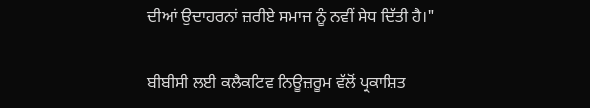ਦੀਆਂ ਉਦਾਹਰਨਾਂ ਜ਼ਰੀਏ ਸਮਾਜ ਨੂੰ ਨਵੀਂ ਸੇਧ ਦਿੱਤੀ ਹੈ।"

ਬੀਬੀਸੀ ਲਈ ਕਲੈਕਟਿਵ ਨਿਊਜ਼ਰੂਮ ਵੱਲੋਂ ਪ੍ਰਕਾਸ਼ਿਤ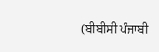(ਬੀਬੀਸੀ ਪੰਜਾਬੀ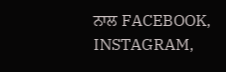ਨਾਲ FACEBOOK, INSTAGRAM,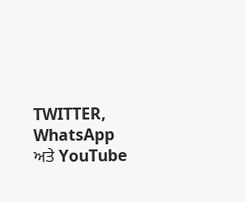TWITTER, WhatsApp ਅਤੇ YouTube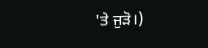'ਤੇ ਜੁੜੋ।)